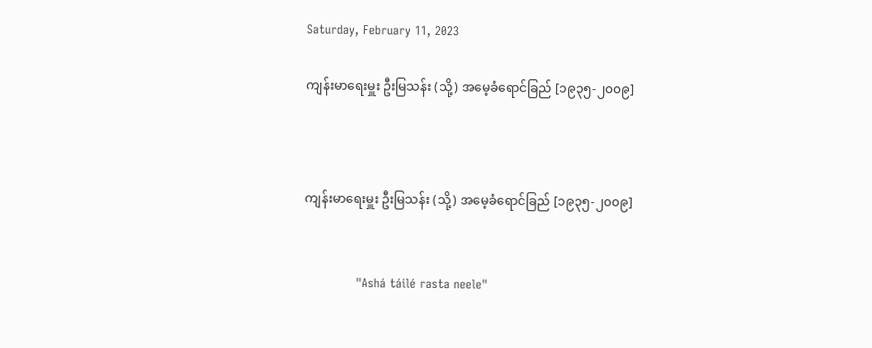Saturday, February 11, 2023

ကျန်းမာရေးမှူး ဦးမြသန်း (သို့) အမေ့ခံရောင်ခြည် [၁၉၃၅-၂၀၀၉]



ကျန်းမာရေးမှူး ဦးမြသန်း (သို့) အမေ့ခံရောင်ခြည် [၁၉၃၅-၂၀၀၉]


             "Ashá táilé rasta neele"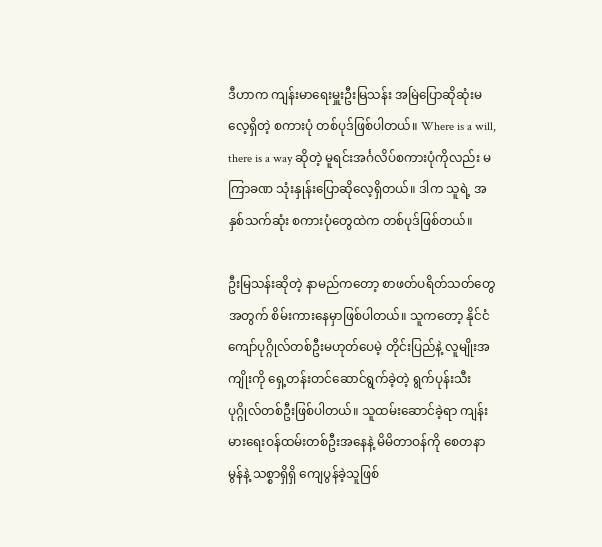ဒီဟာက ကျန်းမာရေးမှူးဦးမြသန်း အမြဲပြောဆိုဆုံးမလေ့ရှိတဲ့ စကားပုံ တစ်ပုဒ်ဖြစ်ပါတယ်။ Where is a will, there is a way ဆိုတဲ့ မူရင်းအင်္ဂလိပ်စကားပုံကိုလည်း မကြာခဏ သုံးနှုန်းပြောဆိုလေ့ရှိတယ်။ ဒါက သူရဲ့ အနှစ်သက်ဆုံး စကားပုံတွေထဲက တစ်ပုဒ်ဖြစ်တယ်။

ဦးမြသန်းဆိုတဲ့ နာမည်ကတော့ စာဖတ်ပရိတ်သတ်တွေအတွက် စိမ်းကားနေမှာဖြစ်ပါတယ်။ သူကတော့ နိုင်ငံကျော်ပုဂ္ဂိုလ်တစ်ဦးမဟုတ်ပေမဲ့ တိုင်းပြည်နဲ့ လူမျိုးအကျိုးကို ရှေ့တန်းတင်ဆောင်ရွက်ခဲ့တဲ့ ရွက်ပုန်းသီးပုဂ္ဂိုလ်တစ်ဦးဖြစ်ပါတယ်။ သူထမ်းဆောင်ခဲ့ရာ ကျန်းမားရေးဝန်ထမ်းတစ်ဦးအနေနဲ့ မိမိတာဝန်ကို စေတနာမွန်နဲ့ သစ္စာရှိရှိ ကျေပွန်ခဲ့သူဖြစ်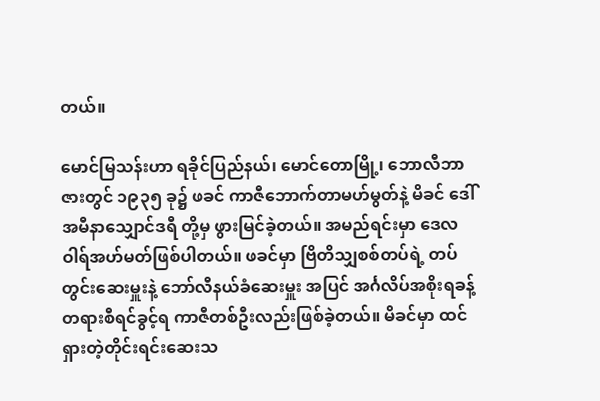တယ်။

မောင်မြသန်းဟာ ရခိုင်ပြည်နယ်၊ မောင်တောမြို့၊ ဘောလီဘာဇားတွင် ၁၉၃၅ ခု၌ ဖခင် ကာဇီဘောက်တာမဟ်မွတ်နဲ့ မိခင် ဒေါ်အမီနာသျှောင်ဒရီ တို့မှ ဖွားမြင်ခဲ့တယ်။ အမည်ရင်းမှာ ဒေလဝါရ်အဟ်မတ်ဖြစ်ပါတယ်။ ဖခင်မှာ ဗြိတိသျှစစ်တပ်ရဲ့ တပ်တွင်းဆေးမှူးနဲ့ ဘော်လီနယ်ခံဆေးမှူး အပြင် အင်္ဂလိပ်အစိုးရခန့် တရားစီရင်ခွင့်ရ ကာဇီတစ်ဦးလည်းဖြစ်ခဲ့တယ်။ မိခင်မှာ ထင်ရှားတဲ့တိုင်းရင်းဆေးသ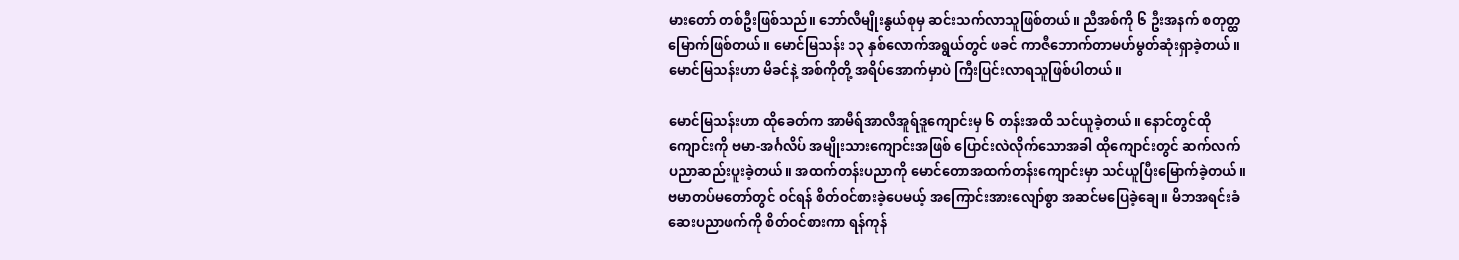မားတော် တစ်ဦးဖြစ်သည်။ ဘော်လီမျိုးနွယ်စုမှ ဆင်းသက်လာသူဖြစ်တယ်။ ညီအစ်ကို ၆ ဦးအနက် စတုတ္ထမြောက်ဖြစ်တယ်။ မောင်မြသန်း ၁၃ နှစ်လောက်အရွယ်တွင် ဖခင် ကာဇီဘောက်တာမဟ်မွတ်ဆုံးရှာခဲ့တယ်။ မောင်မြသန်းဟာ မိခင်နဲ့ အစ်ကိုတို့ အရိပ်အောက်မှာပဲ ကြီးပြင်းလာရသူဖြစ်ပါတယ်။

မောင်မြသန်းဟာ ထိုခေတ်က အာမီရ်အာလီအူရ်ဒူကျောင်းမှ ၆ တန်းအထိ သင်ယူခဲ့တယ်။ နောင်တွင်ထိုကျောင်းကို ဗမာ-အင်္ဂလိပ် အမျိုးသားကျောင်းအဖြစ် ပြောင်းလဲလိုက်သောအခါ ထိုကျောင်းတွင် ဆက်လက် ပညာဆည်းပူးခဲ့တယ်။ အထက်တန်းပညာကို မောင်တောအထက်တန်းကျောင်းမှာ သင်ယူပြီးမြောက်ခဲ့တယ်။ ဗမာတပ်မတော်တွင် ဝင်ရန် စိတ်ဝင်စားခဲ့ပေမယ့် အကြောင်းအားလျော်စွာ အဆင်မပြေခဲ့ချေ။ မိဘအရင်းခံ ဆေးပညာဖက်ကို စိတ်ဝင်စားကာ ရန်ကုန်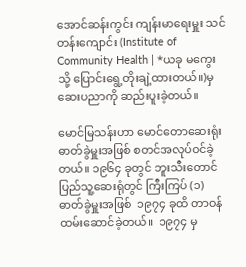အောင်ဆန်းကွင်း ကျန်းမာရေးမှူး သင်တန်းကျောင်း (Institute of Community Health | *ယခု မကွေးသို့ ပြောင်းရွေ့တိုးချဲ့ထားတယ်။)မှ ဆေးပညာကို ဆည်းပူးခဲ့တယ်။

မောင်မြသန်းဟာ မောင်တောဆေးရုံး ဓာတ်ခွဲမှူးအဖြစ် စတင်အလုပ်ဝင်ခဲ့တယ်။ ၁၉၆၄ ခုတွင် ဘူးသီးတောင်ပြည်သူ့ဆေးရုံတွင် ကြီးကြပ် (၁) ဓာတ်ခွဲမှူးအဖြစ်  ၁၉၇၄ ခုထိ တာဝန်ထမ်းဆောင်ခဲ့တယ်။  ၁၉၇၄ မှ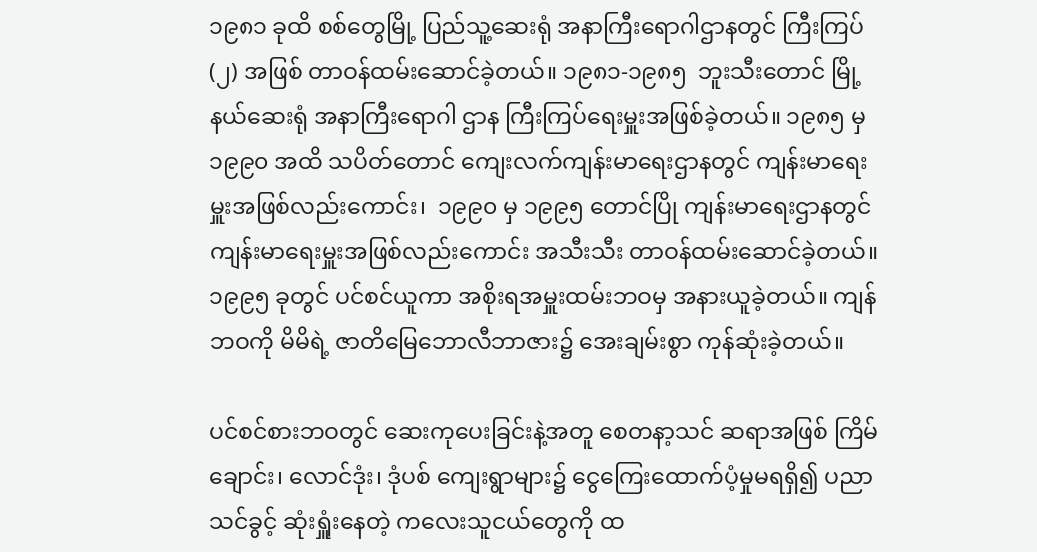၁၉၈၁ ခုထိ စစ်တွေမြို့ ပြည်သူ့ဆေးရုံ အနာကြီးရောဂါဌာနတွင် ကြီးကြပ် (၂) အဖြစ် တာဝန်ထမ်းဆောင်ခဲ့တယ်။ ၁၉၈၁-၁၉၈၅  ဘူးသီးတောင် မြို့နယ်ဆေးရုံ အနာကြီးရောဂါ ဌာန ကြီးကြပ်ရေးမှူးအဖြစ်ခဲ့တယ်။ ၁၉၈၅ မှ ၁၉၉၀ အထိ သပိတ်တောင် ကျေးလက်ကျန်းမာရေးဌာနတွင် ကျန်းမာရေးမှူးအဖြစ်လည်းကောင်း၊  ၁၉၉၀ မှ ၁၉၉၅ တောင်ပြို ကျန်းမာရေးဌာနတွင် ကျန်းမာရေးမှူးအဖြစ်လည်းကောင်း အသီးသီး တာဝန်ထမ်းဆောင်ခဲ့တယ်။ ၁၉၉၅ ခုတွင် ပင်စင်ယူကာ အစိုးရအမှူးထမ်းဘဝမှ အနားယူခဲ့တယ်။ ကျန်ဘဝကို မိမိရဲ့ ဇာတိမြေဘောလီဘာဇား၌ အေးချမ်းစွာ ကုန်ဆုံးခဲ့တယ်။

ပင်စင်စားဘဝတွင် ဆေးကုပေးခြင်းနဲ့အတူ စေတနာ့သင် ဆရာအဖြစ် ကြိမ်ချောင်း၊ လောင်ဒုံး၊ ဒုံပစ် ကျေးရွာများ၌ ငွေကြေးထောက်ပံ့မှုမရရှိ၍ ပညာသင်ခွင့် ဆုံးရှူံးနေတဲ့ ကလေးသူငယ်တွေကို ထ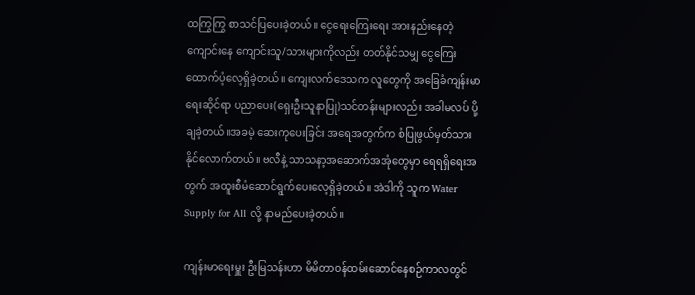ထကြွကြွ စာသင်ပြပေးခဲ့တယ်။ ငွေရေးကြေးရေး အားနည်းနေတဲ့ ကျောင်းနေ ကျောင်းသူ/သားများကိုလည်း တတ်နိုင်သမျှ ငွေကြေးထောက်ပံ့လေ့ရှိခဲ့တယ်။ ကျေးလက်ဒေသက လူတွေကို အခြေခံကျန်းမာရေးဆိုင်ရာ ပညာပေး(ရှေးဦးသူနာပြု)သင်တန်းများလည်း အခါမလပ် ပို့ချခဲ့တယ်။အခမဲ့ ဆေးကုပေးခြင်း အရေအတွက်က စံပြုဖွယ်မှတ်သားနိုင်လောက်တယ်။ ဗလီနဲ့ သာသနာ့အဆောက်အအုံတွေမှာ ရေရရှိရေးအတွက် အထူးစီမံဆောင်ရွက်ပေးလေ့ရှိခဲ့တယ်။ အဲဒါကို သူက Water Supply for All လို့ နာမည်ပေးခဲ့တယ်။

ကျန်းမာရေးမှူး ဦးမြသန်းဟာ မိမိတာဝန်ထမ်းဆောင်နေစဉ်ကာလတွင်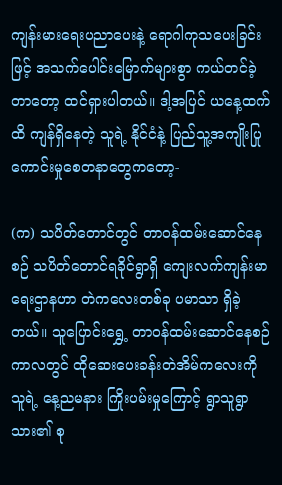ကျန်းမားရေးပညာပေးနဲ့ ရောဂါကုသပေးခြင်းဖြင့် အသက်ပေါင်းမြောက်များစွာ ကယ်တင်ခဲ့တာတော့ ထင်ရှားပါတယ်။ ဒါ့အပြင် ယနေ့ထက်ထိ ကျန်ရှိနေတဲ့ သူရဲ့ နိုင်ငံနဲ့ ပြည်သူ့အကျိုးပြုကောင်းမှုစေတနာတွေကတော့-

(က) သပိတ်တောင်တွင် တာဝန်ထမ်းဆောင်နေစဉ် သပိတ်တောင်ရခိုင်ရွာရှိ ကျေးလက်ကျန်းမာရေးဌာနဟာ တဲကလေးတစ်ခု ပမာသာ ရှိခဲ့တယ်။ သူပြောင်းရွှေ့ တာဝန်ထမ်းဆောင်နေစဉ်ကာလတွင် ထိုဆေးပေးခန်းတဲအိမ်ကလေးကို သူရဲ့ နေ့ညမနား ကြိုးပမ်းမှုကြောင့် ရွာသူရွာသား၏ စု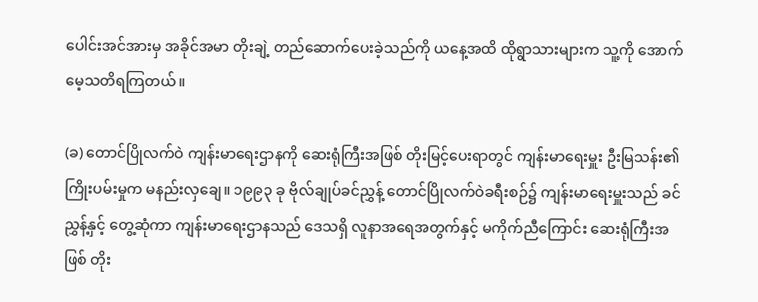ပေါင်းအင်အားမှ အခိုင်အမာ တိုးချဲ့ တည်ဆောက်ပေးခဲ့သည်ကို ယနေ့အထိ ထိုရွာသားများက သူ့ကို အောက်မေ့သတိရကြတယ်။

(ခ) တောင်ပြိုလက်ဝဲ ကျန်းမာရေးဌာနကို ဆေးရုံကြီးအဖြစ် တိုးမြင့်ပေးရာတွင် ကျန်းမာရေးမှူး ဦးမြသန်း၏ ကြိုးပမ်းမှုက မနည်းလှချေ။ ၁၉၉၃ ခု ဗိုလ်ချုပ်ခင်ညွှန့် တောင်ပြိုလက်ဝဲခရီးစဉ်၌ ကျန်းမာရေးမှူးသည် ခင်ညွှန့်နှင့် တွေ့ဆုံကာ ကျန်းမာရေးဌာနသည် ဒေသရှိ လူနာအရေအတွက်နှင့် မကိုက်ညီကြောင်း ဆေးရုံကြီးအဖြစ် တိုး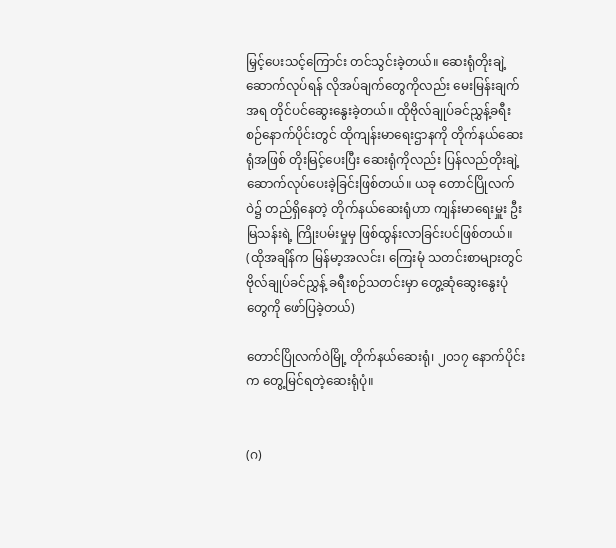မြှင့်ပေးသင့်ကြောင်း တင်သွင်းခဲ့တယ်။ ဆေးရုံတိုးချဲ့ဆောက်လုပ်ရန် လိုအပ်ချက်တွေကိုလည်း မေးမြန်းချက်အရ တိုင်ပင်ဆွေးနွေးခဲ့တယ်။ ထိုဗိုလ်ချုပ်ခင်ညွှန့်ခရီးစဉ်နောက်ပိုင်းတွင် ထိုကျန်းမာရေးဌာနကို တိုက်နယ်ဆေးရုံအဖြစ် တိုးမြင့်ပေးပြီး ဆေးရုံကိုလည်း ပြန်လည်တိုးချဲ့ဆောက်လုပ်ပေးခဲ့ခြင်းဖြစ်တယ်။ ယခု တောင်ပြိုလက်ဝဲ၌ တည်ရှိနေတဲ့ တိုက်နယ်ဆေးရုံဟာ ကျန်းမာရေးမှူး ဦးမြသန်းရဲ့ ကြိုးပမ်းမှုမှ ဖြစ်ထွန်းလာခြင်းပင်ဖြစ်တယ်။ (ထိုအချိန်က မြန်မာ့အလင်း၊ ကြေးမုံ သတင်းစာများတွင် ဗိုလ်ချုပ်ခင်ညွှန့် ခရီးစဉ်သတင်းမှာ တွေ့ဆုံဆွေးနွေးပုံတွေကို ဖော်ပြခဲ့တယ်)

တောင်ပြိုလက်ဝဲမြို့ တိုက်နယ်ဆေးရုံ၊ ၂၀၁၇ နောက်ပိုင်းက တွေ့မြင်ရတဲ့ဆေးရုံပုံ။


(ဂ)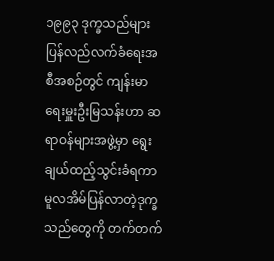၁၉၉၃ ဒုက္ခသည်များ ပြန်လည်လက်ခံရေးအစီအစဉ်တွင် ကျန်းမာရေးမှူးဦးမြသန်းဟာ ဆရာဝန်များအဖွဲ့မှာ ရွေးချယ်ထည့်သွင်းခံရကာ မူလအိမ်ပြန်လာတဲ့ဒုက္ခသည်တွေကို တက်တက်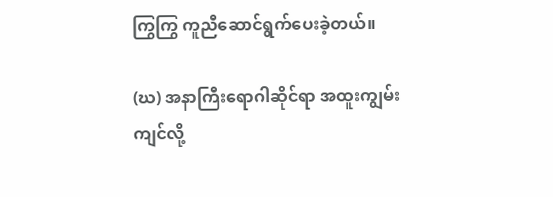ကြွကြွ ကူညီဆောင်ရွက်ပေးခဲ့တယ်။

(ဃ) အနာကြီးရောဂါဆိုင်ရာ အထူးကျွမ်းကျင်လို့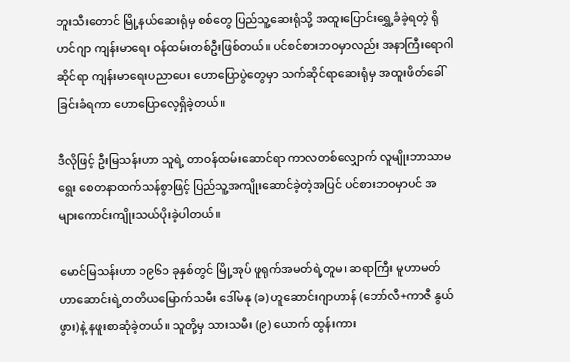ဘူးသီးတောင် မြို့နယ်ဆေးရုံမှ စစ်တွေ ပြည်သူ့ဆေးရုံသို့ အထူးပြောင်းရွှေ့ခံခဲ့ရတဲ့ ရိုဟင်ဂျာ ကျန်းမာရေး ဝန်ထမ်းတစ်ဦးဖြစ်တယ်။ ပင်စင်စားဘဝမှာလည်း အနာကြီးရောဂါဆိုင်ရာ ကျန်းမာရေးပညာပေး ဟောပြောပွဲတွေမှာ သက်ဆိုင်ရာဆေးရုံမှ အထူးဖိတ်ခေါ်ခြင်းခံရကာ ဟောပြောလေ့ရှိခဲ့တယ်။

ဒီလိုဖြင့် ဦးမြသန်းဟာ သူရဲ့ တာဝန်ထမ်းဆောင်ရာ ကာလတစ်လျှောက် လူမျိုးဘာသာမရွေး စေတနာထက်သန်စွာဖြင့် ပြည်သူ့အကျိုးဆောင်ခဲ့တဲ့အပြင် ပင်စားဘဝမှာပင် အများကောင်းကျိုးသယ်ပိုးခဲ့ပါတယ်။

မောင်မြသန်းဟာ ၁၉၆၁ ခုနှစ်တွင် မြို့အုပ် ဖူရုက်အမတ်ရဲ့တူမ၊ ဆရာကြီး မူဟာမတ်ဟာဆောင်းရဲ့တတိယမြောက်သမီး ဒေါ်မနု (ခ) ဟူဆောင်းဂျာဟာန် (ဘော်လီ+ကာဇီ နွယ်ဖွား)နဲ့ နဖူးစာဆုံခဲ့တယ်။ သူတို့မှ သားသမီး (၉) ယောက် ထွန်းကား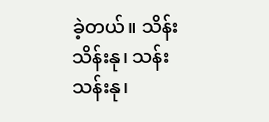ခဲ့တယ်။ သိန်းသိန်းနု၊ သန်းသန်းနု၊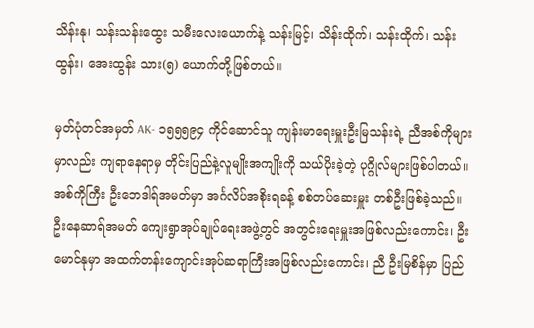သိန်းနု၊ သန်းသန်းထွေး သမီးလေးယောက်နဲ့ သန်းမြင့်၊ သိန်းထိုက်၊ သန်းထိုက်၊ သန်းထွန်း၊ အေးထွန်း သား(၅) ယောက်တို့ဖြစ်တယ်။

မှတ်ပုံတင်အမှတ် AK- ၁၅၅၅၉၄ ကိုင်ဆောင်သူ ကျန်းမာရေးမှူးဦးမြသန်းရဲ့ ညီအစ်ကိုများမှာလည်း ကျရာနေရာမှ တိုင်းပြည်နဲ့လူမျိုးအကျိုးကို သယ်ပိုးခဲ့တဲ့ ပုဂ္ဂိုလ်များဖြစ်ပါတယ်။ အစ်ကိုကြီး ဦးဘေဒါရ်အမတ်မှာ အင်္ဂလိပ်အစိုးရခန့် စစ်တပ်ဆေးမှူး တစ်ဦးဖြစ်ခဲ့သည်။ ဦးနေဆာရ်အမတ် ကျေးရွာအုပ်ချုပ်ရေးအဖွဲ့တွင် အတွင်းရေးမှူးအဖြစ်လည်းကောင်း၊ ဦးမောင်နုမှာ အထက်တန်းကျောင်းအုပ်ဆရာကြီးအဖြစ်လည်းကောင်း၊ ညီ ဦးမြစိန်မှာ ပြည်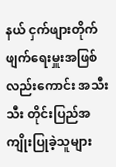နယ် ငှက်ဖျားတိုက်ဖျက်ရေးမှူးအဖြစ်လည်းကောင်း အသီးသီး တိုင်းပြည်အကျိုးပြုခဲ့သူများ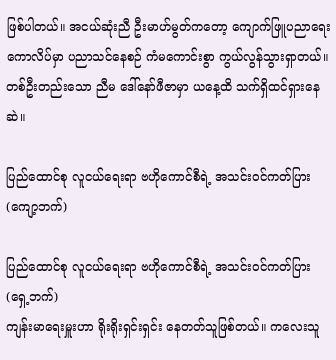ဖြစ်ပါတယ်။ အငယ်ဆုံးညီ ဦးမာဟ်မွတ်ကတော့ ကျောက်ဖြူပညာရေးကောလိပ်မှာ ပညာသင်နေစဉ် ကံမကောင်းစွာ ကွယ်လွန်သွားရှာတယ်။ တစ်ဦးတည်းသော ညီမ ဒေါ်နော်ဖီဇာမှာ ယနေ့ထိ သက်ရှိထင်ရှားနေဆဲ။

ပြည်ထောင်စု လူငယ်ရေးရာ ဗဟိုကောင်စီရဲ့ အသင်းဝင်ကတ်ပြား(ကျော့ဘက်)

ပြည်ထောင်စု လူငယ်ရေးရာ ဗဟိုကောင်စီရဲ့ အသင်းဝင်ကတ်ပြား(ရှေ့ဘက်)
ကျန်းမာရေးမှူးဟာ ရိုးရိုးရှင်းရှင်း နေတတ်သူဖြစ်တယ်။ ကလေးသူ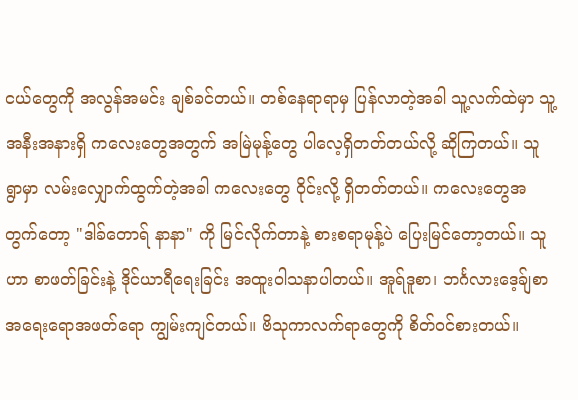ငယ်တွေကို အလွန်အမင်း ချစ်ခင်တယ်။ တစ်နေရာရာမှ ပြန်လာတဲ့အခါ သူ့လက်ထဲမှာ သူ့အနီးအနားရှိ ကလေးတွေအတွက် အမြဲမုန့်တွေ ပါလေ့ရှိတတ်တယ်လို့ ဆိုကြတယ်။ သူ ရွာမှာ လမ်းလျှောက်ထွက်တဲ့အခါ ကလေးတွေ ဝိုင်းလို့ ရှိတတ်တယ်။ ကလေးတွေအတွက်တော့ "ဒါခ်တောရ် နာနာ" ကို မြင်လိုက်တာနဲ့ စားစရာမုန့်ပဲ ပြေးမြင်တော့တယ်။ သူဟာ စာဖတ်ခြင်းနဲ့ ဒိုင်ယာရီရေးခြင်း အထူးဝါသနာပါတယ်။ အူရ်ဒူစာ၊ ဘင်္ဂလားဒေ့ခ်ျစာ အရေးရောအဖတ်ရော ကျွမ်းကျင်တယ်။ ဗိသုကာလက်ရာတွေကို စိတ်ဝင်စားတယ်။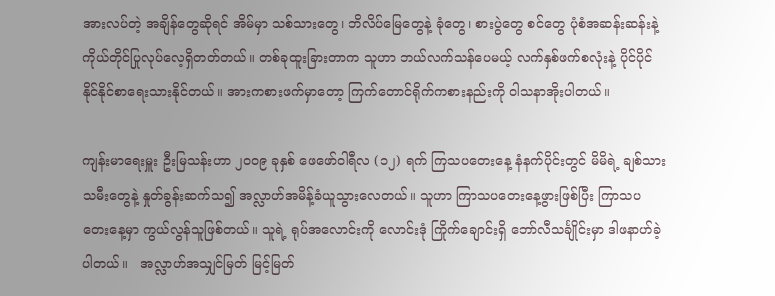အားလပ်တဲ့ အချိန်တွေဆိုရင် အိမ်မှာ သစ်သားတွေ၊ ဘိလိပ်မြေတွေနဲ့ ခုံတွေ၊ စားပွဲတွေ စင်တွေ ပုံစံအဆန်းဆန်းနဲ့ ကိုယ်တိုင်ပြုလုပ်လေ့ရှိတတ်တယ်။ တစ်ခုထူးခြားတာက သူဟာ ဘယ်လက်သန်ပေမယ့် လက်နှစ်ဖက်စလုံးနဲ့ ပိုင်ပိုင်နိုင်နိုင်စာရေးသားနိုင်တယ်။ အားကစားဖက်မှာတော့ ကြက်တောင်ရိုက်ကစားနည်းကို ဝါသနာအိုးပါတယ်။

ကျန်းမာရေးမှူး ဦးမြသန်းဟာ ၂၀၀၉ ခုနှစ် ဖေဖော်ဝါရီလ (၁၂) ရက် ကြသပတေးနေ့ နံနက်ပိုင်းတွင် မိမိရဲ့ ချစ်သားသမီးတွေနဲ့ နှုတ်ခွန်းဆက်သ၍ အလ္လာဟ်အမိန့်ခံယူသွားလေတယ်။ သူဟာ ကြာသပတေးနေ့ဖွားဖြစ်ပြီး ကြာသပတေးနေ့မှာ ကွယ်လွန်သူဖြစ်တယ်။ သူရဲ့ ရုပ်အလောင်းကို လောင်းဒုံ ကြိုက်ချောင်းရှိ ဘော်လီသင်္ချိုင်းမှာ ဒါဖနာဟ်ခဲ့ပါတယ်။   အလ္လာဟ်အသျှင်မြတ် မြင့်မြတ်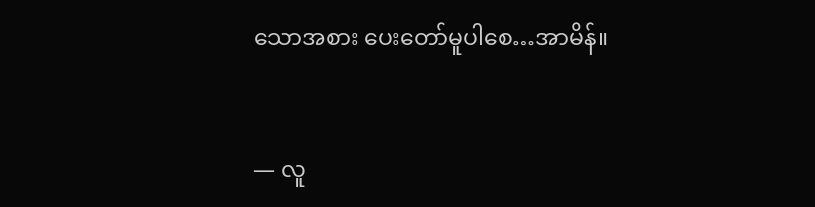သောအစား ပေးတော်မူပါစေ…အာမိန်။


— လူ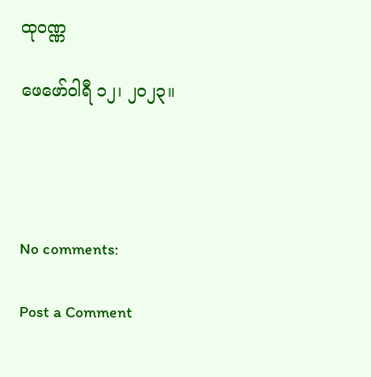ထုဝဏ္ဏ

ဖေဖော်ဝါရီ ၁၂၊ ၂၀၂၃။




No comments:

Post a Comment